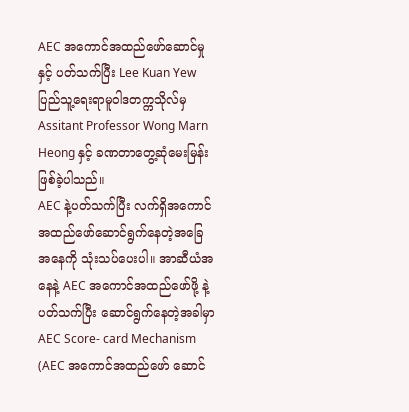AEC အကောင်အထည်ဖော်ဆောင်မှုနှင့် ပတ်သက်ပြီး Lee Kuan Yew ပြည်သူ့ရေးရာမူဝါဒတက္ကသိုလ်မှ Assitant Professor Wong Marn Heong နှင့် ခဏတာတွေ့ဆုံမေးမြန်း ဖြစ်ခဲ့ပါသည်။
AEC နဲ့ပတ်သက်ပြီး လက်ရှိအကောင်အထည်ဖော်ဆောင်ရွက်နေတဲ့အခြေအနေကို သုံးသပ်ပေးပါ။ အာဆီယံအနေနဲ့ AEC အကောင်အထည်ဖော်ဖို့ နဲ့ပတ်သက်ပြီး ဆောင်ရွက်နေတဲ့အခါမှာ AEC Score- card Mechanism (AEC အကောင်အထည်ဖော် ဆောင်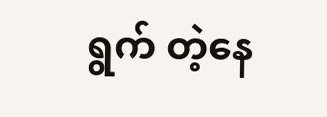ရွက် တဲ့နေ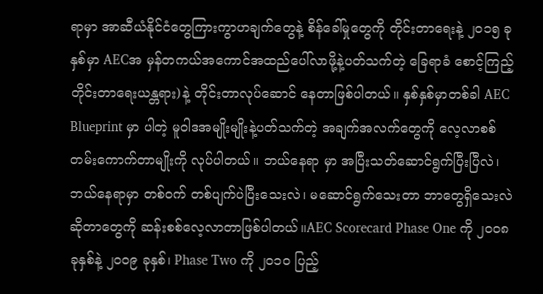ရာမှာ အာဆီယံနိုင်ငံတွေကြားကွာဟချက်တွေနဲ့ စိန်ခေါ်မှုတွေကို တိုင်းတာရေးနဲ့ ၂၀၁၅ ခုနှစ်မှာ AECအ မှန်တကယ်အကောင်အထည်ပေါ်လာဖို့နဲ့ပတ်သက်တဲ့ ခြေရာခံ စောင့်ကြည့်တိုင်းတာရေးယန္တရား)နဲ့ တိုင်းတာလုပ်ဆောင် နေတာဖြစ်ပါတယ်။ နှစ်နှစ်မှာတစ်ခါ AEC Blueprint မှာ ပါတဲ့ မူဝါဒအမျိုးမျိုးနဲ့ပတ်သက်တဲ့ အချက်အလက်တွေကို လေ့လာစစ်တမ်းကောက်တာမျိုးကို လုပ်ပါတယ်။ ဘယ်နေရာ မှာ အပြီးသတ်ဆောင်ရွက်ပြီးပြီလဲ၊ ဘယ်နေရာမှာ တစ်ဝက် တစ်ပျက်ပဲပြီးသေးလဲ၊ မဆောင်ရွက်သေးတာ ဘာတွေရှိသေးလဲ ဆိုတာတွေကို ဆန်းစစ်လေ့လာတာဖြစ်ပါတယ်။AEC Scorecard Phase One ကို ၂၀၀၈ ခုနှစ်နဲ့ ၂၀၀၉ ခုနှစ်၊ Phase Two ကို ၂၀၁၀ ပြည့်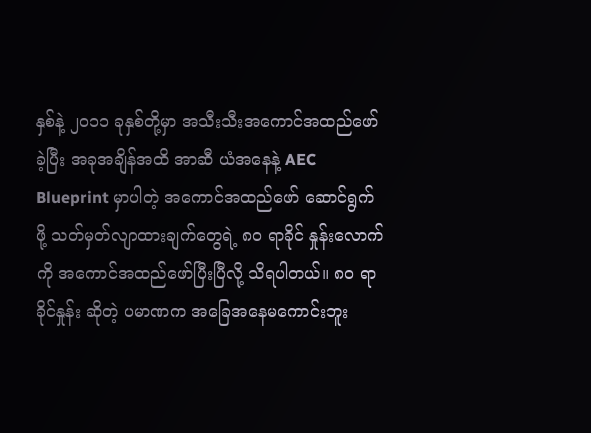နှစ်နဲ့ ၂၀၁၁ ခုနှစ်တို့မှာ အသီးသီးအကောင်အထည်ဖော်ခဲ့ပြီး အခုအချိန်အထိ အာဆီ ယံအနေနဲ့ AEC Blueprint မှာပါတဲ့ အကောင်အထည်ဖော် ဆောင်ရွက်ဖို့ သတ်မှတ်လျာထားချက်တွေရဲ့ ၈၀ ရာခိုင် နှုန်းလောက်ကို အကောင်အထည်ဖော်ပြီးပြီလို့ သိရပါတယ်။ ၈၀ ရာခိုင်နှုန်း ဆိုတဲ့ ပမာဏက အခြေအနေမကောင်းဘူး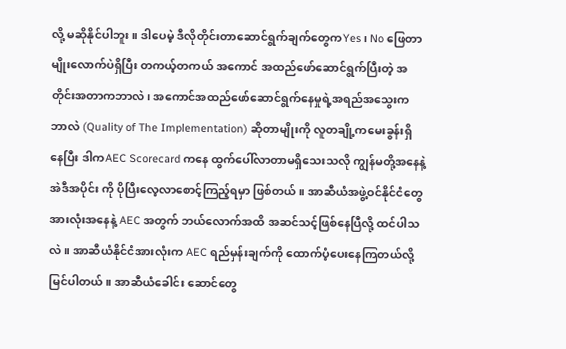လို့ မဆိုနိုင်ပါဘူး။ ဒါပေမဲ့ ဒီလိုတိုင်းတာဆောင်ရွက်ချက်တွေကYes၊ No ဖြေတာ မျိုးလောက်ပဲရှိပြီး တကယ့်တကယ် အကောင် အထည်ဖော်ဆောင်ရွက်ပြီးတဲ့ အတိုင်းအတာကဘာလဲ၊ အကောင်အထည်ဖော်ဆောင်ရွက်နေမှုရဲ့အရည်အသွေးက ဘာလဲ (Quality of The Implementation) ဆိုတာမျိုးကို လူတချို့ကမေးခွန်းရှိ နေပြီး ဒါကAEC Scorecard ကနေ ထွက်ပေါ်လာတာမရှိသေးသလို ကျွန်မတို့အနေနဲ့ အဲဒီအပိုင်း ကို ပိုပြီးလေ့လာစောင့်ကြည့်ရမှာ ဖြစ်တယ်။ အာဆီယံအဖွဲ့ဝင်နိုင်ငံတွေအားလုံးအနေနဲ့ AEC အတွက် ဘယ်လောက်အထိ အဆင်သင့်ဖြစ်နေပြီလို့ ထင်ပါသလဲ။ အာဆီယံနိုင်ငံအားလုံးက AEC ရည်မှန်းချက်ကို ထောက်ပံ့ပေးနေကြတယ်လို့ မြင်ပါတယ်။ အာဆီယံခေါင်း ဆောင်တွေ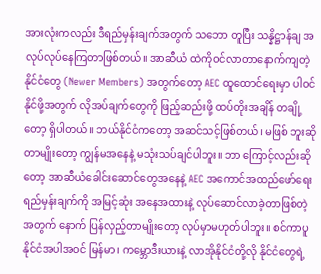အားလုံးကလည်း ဒီရည်မှန်းချက်အတွက် သဘော တူပြီး သန္နိဋ္ဌာန်ချ အလုပ်လုပ်နေကြတာဖြစ်တယ်။ အာဆီယံ ထဲကိုဝင်လာတာနောက်ကျတဲ့နိုင်ငံတွေ (Newer Members) အတွက်တော့ AEC ထူထောင်ရေးမှာ ပါဝင်နိုင်ဖို့အတွက် လိုအပ်ချက်တွေကို ဖြည့်ဆည်းဖို့ ထပ်တိုးအချိန် တချို့တော့ ရှိပါတယ်။ ဘယ်နိုင်ငံကတော့ အဆင်သင့်ဖြစ်တယ်၊ မဖြစ် ဘူးဆိုတာမျိုးတော့ ကျွန်မအနေနဲ့ မသုံးသပ်ချင်ပါဘူး။ ဘာ ကြောင့်လည်းဆိုတော့ အာဆီယံခေါင်းဆောင်တွေအနေနဲ့ AEC အကောင်အထည်ဖော်ရေးရည်မှန်းချက်ကို အမြင့်ဆုံး အနေအထားနဲ့ လုပ်ဆောင်လာခဲ့တာဖြစ်တဲ့အတွက် နောက် ပြန်လှည့်တာမျိုးတော့ လုပ်မှာမဟုတ်ပါဘူး။ စင်ကာပူနိုင်ငံအပါအဝင် မြန်မာ၊ ကမ္ဘောဒီးယားနဲ့ လာအိုနိုင်ငံတို့လို နိုင်ငံတွေရဲ့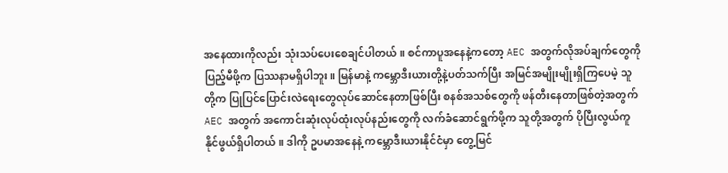အနေထားကိုလည်း သုံးသပ်ပေးစေချင်ပါတယ်။ စင်ကာပူအနေနဲ့ကတော့ AEC အတွက်လိုအပ်ချက်တွေကို ပြည့်မီဖို့က ပြဿနာမရှိပါဘူး။ မြန်မာနဲ့ ကမ္ဘောဒီးယားတို့နဲ့ပတ်သက်ပြီး အမြင်အမျိုးမျိုးရှိကြပေမဲ့ သူတို့က ပြုပြင်ပြောင်းလဲရေးတွေလုပ်ဆောင်နေတာဖြစ်ပြီး စနစ်အသစ်တွေကို ဖန်တီးနေတာဖြစ်တဲ့အတွက် AEC အတွက် အကောင်းဆုံးလုပ်ထုံးလုပ်နည်းတွေကို လက်ခံဆောင်ရွက်ဖို့က သူတို့အတွက် ပိုပြီးလွယ်ကူနိုင်ဖွယ်ရှိပါတယ်။ ဒါကို ဥပမာအနေနဲ့ ကမ္ဘောဒီးယားနိုင်ငံမှာ တွေ့မြင်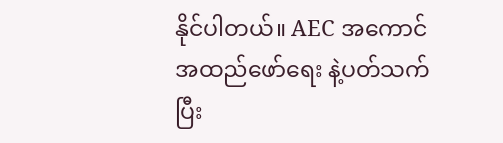နိုင်ပါတယ်။ AEC အကောင်အထည်ဖော်ရေး နဲ့ပတ်သက်ပြီး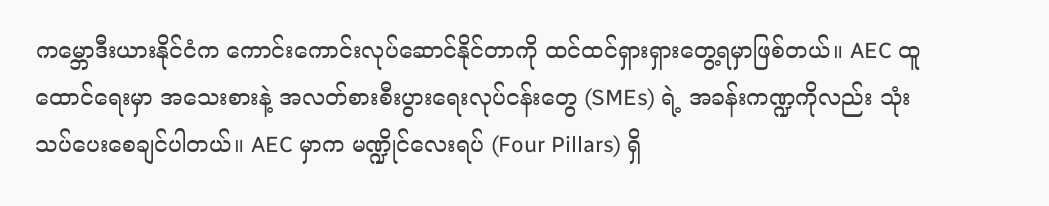ကမ္ဘောဒီးယားနိုင်ငံက ကောင်းကောင်းလုပ်ဆောင်နိုင်တာကို ထင်ထင်ရှားရှားတွေ့ရမှာဖြစ်တယ်။ AEC ထူထောင်ရေးမှာ အသေးစားနဲ့ အလတ်စားစီးပွားရေးလုပ်ငန်းတွေ (SMEs) ရဲ့ အခန်းကဏ္ဍကိုလည်း သုံးသပ်ပေးစေချင်ပါတယ်။ AEC မှာက မဏ္ဍိုင်လေးရပ် (Four Pillars) ရှိ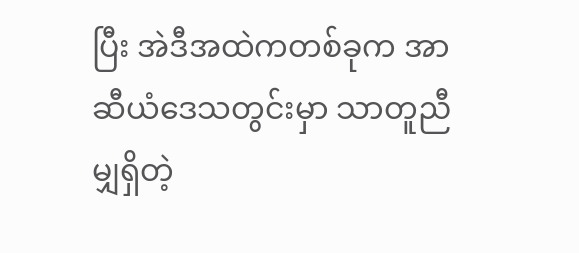ပြီး အဲဒီအထဲကတစ်ခုက အာဆီယံဒေသတွင်းမှာ သာတူညီမျှရှိတဲ့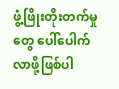ဖွံ့ဖြိုးတိုးတက်မှုတွေ ပေါ်ပေါက်လာဖို့ဖြစ်ပါ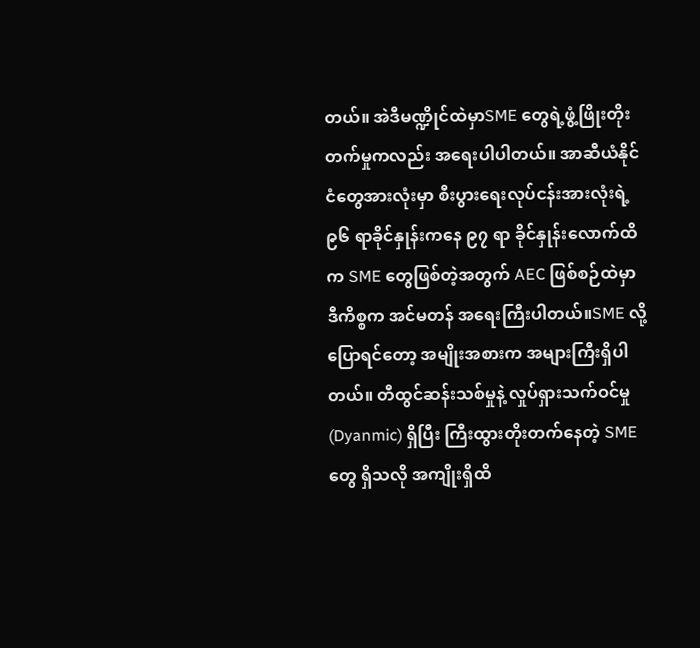တယ်။ အဲဒီမဏ္ဍိုင်ထဲမှာSME တွေရဲ့ဖွံ့ဖြိုးတိုးတက်မှုကလည်း အရေးပါပါတယ်။ အာဆီယံနိုင်ငံတွေအားလုံးမှာ စီးပွားရေးလုပ်ငန်းအားလုံးရဲ့ ၉၆ ရာခိုင်နှုန်းကနေ ၉၇ ရာ ခိုင်နှုန်းလောက်ထိက SME တွေဖြစ်တဲ့အတွက် AEC ဖြစ်စဉ်ထဲမှာ ဒီကိစ္စက အင်မတန် အရေးကြီးပါတယ်။SME လို့ပြောရင်တော့ အမျိုးအစားက အများကြီးရှိပါတယ်။ တီထွင်ဆန်းသစ်မှုနဲ့ လှုပ်ရှားသက်ဝင်မှု (Dyanmic) ရှိပြီး ကြီးထွားတိုးတက်နေတဲ့ SME တွေ ရှိသလို အကျိုးရှိထိ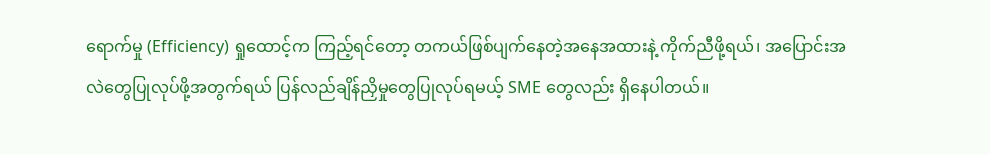ရောက်မှု (Efficiency) ရှုထောင့်က ကြည့်ရင်တော့ တကယ်ဖြစ်ပျက်နေတဲ့အနေအထားနဲ့ ကိုက်ညီဖို့ရယ်၊ အပြောင်းအလဲတွေပြုလုပ်ဖို့အတွက်ရယ် ပြန်လည်ချိန်ညှိမှုတွေပြုလုပ်ရမယ့် SME တွေလည်း ရှိနေပါတယ်။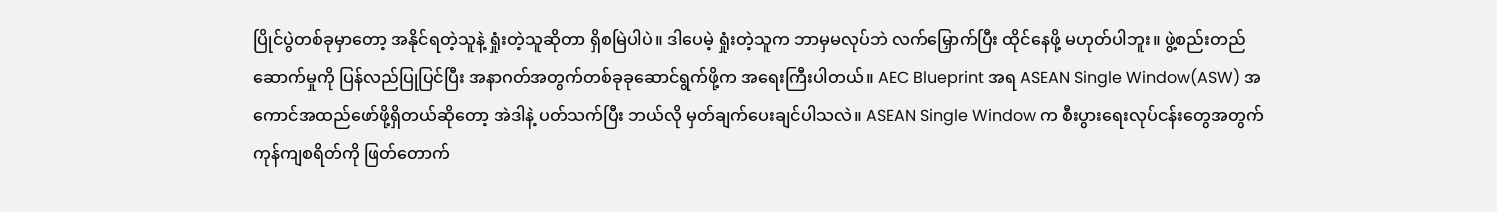ပြိုင်ပွဲတစ်ခုမှာတော့ အနိုင်ရတဲ့သူနဲ့ ရှုံးတဲ့သူဆိုတာ ရှိစမြဲပါပဲ။ ဒါပေမဲ့ ရှုံးတဲ့သူက ဘာမှမလုပ်ဘဲ လက်မြှောက်ပြီး ထိုင်နေဖို့ မဟုတ်ပါဘူး။ ဖွဲ့စည်းတည်ဆောက်မှုကို ပြန်လည်ပြုပြင်ပြီး အနာဂတ်အတွက်တစ်ခုခုဆောင်ရွက်ဖို့က အရေးကြီးပါတယ်။ AEC Blueprint အရ ASEAN Single Window(ASW) အကောင်အထည်ဖော်ဖို့ရှိတယ်ဆိုတော့ အဲဒါနဲ့ ပတ်သက်ပြီး ဘယ်လို မှတ်ချက်ပေးချင်ပါသလဲ။ ASEAN Single Window က စီးပွားရေးလုပ်ငန်းတွေအတွက် ကုန်ကျစရိတ်ကို ဖြတ်တောက်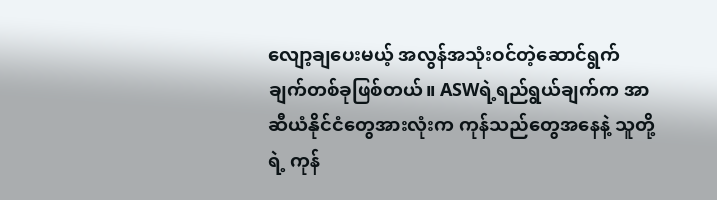လျော့ချပေးမယ့် အလွန်အသုံးဝင်တဲ့ဆောင်ရွက် ချက်တစ်ခုဖြစ်တယ်။ ASWရဲ့ရည်ရွယ်ချက်က အာဆီယံနိုင်ငံတွေအားလုံးက ကုန်သည်တွေအနေနဲ့ သူတို့ရဲ့ ကုန်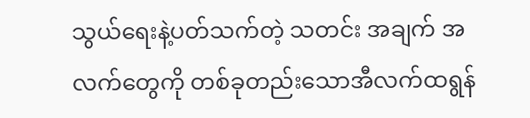သွယ်ရေးနဲ့ပတ်သက်တဲ့ သတင်း အချက် အလက်တွေကို တစ်ခုတည်းသောအီလက်ထရွန်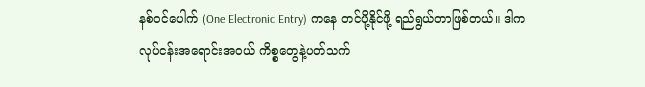နစ်ဝင်ပေါက် (One Electronic Entry) ကနေ တင်ပို့နိုင်ဖို့ ရည်ရွယ်တာဖြစ်တယ်။ ဒါကလုပ်ငန်းအရောင်းအဝယ် ကိစ္စတွေနဲ့ပတ်သက်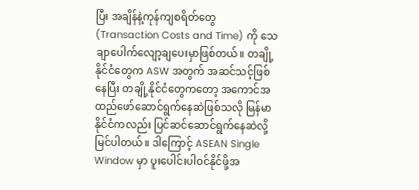ပြီး အချိန်နဲ့ကုန်ကျစရိတ်တွေ (Transaction Costs and Time) ကို သေချာပေါက်လျော့ချပေးမှာဖြစ်တယ်။ တချို့နိုင်ငံတွေက ASW အတွက် အဆင်သင့်ဖြစ်နေပြီး တချို့နိုင်ငံတွေကတော့ အကောင်အထည်ဖော်ဆောင်ရွက်နေဆဲဖြစ်သလို မြန်မာနိုင်ငံကလည်း ပြင်ဆင်ဆောင်ရွက်နေဆဲလို့ မြင်ပါတယ်။ ဒါကြောင့် ASEAN Single Window မှာ ပူးပေါင်းပါဝင်နိုင်ဖို့အ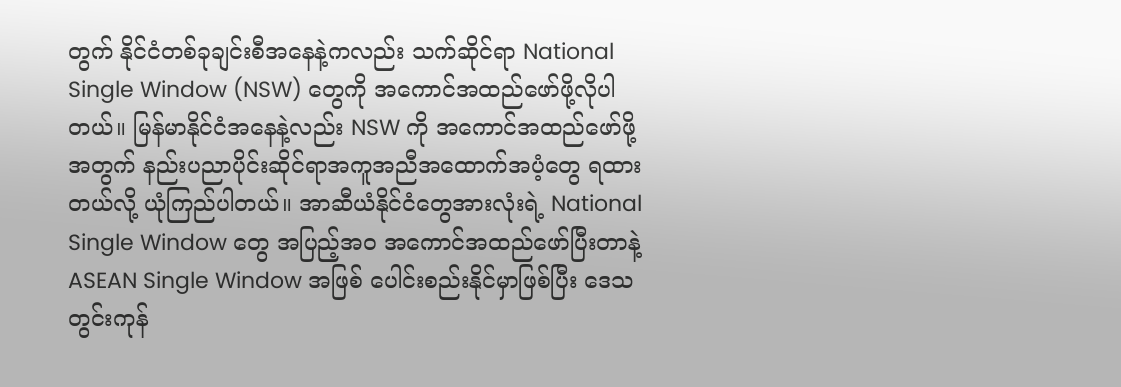တွက် နိုင်ငံတစ်ခုချင်းစီအနေနဲ့ကလည်း သက်ဆိုင်ရာ National Single Window (NSW) တွေကို အကောင်အထည်ဖော်ဖို့လိုပါတယ်။ မြန်မာနိုင်ငံအနေနဲ့လည်း NSW ကို အကောင်အထည်ဖော်ဖို့အတွက် နည်းပညာပိုင်းဆိုင်ရာအကူအညီအထောက်အပံ့တွေ ရထား တယ်လို့ ယုံကြည်ပါတယ်။ အာဆီယံနိုင်ငံတွေအားလုံးရဲ့ National Single Window တွေ အပြည့်အ၀ အကောင်အထည်ဖော်ပြီးတာနဲ့ ASEAN Single Window အဖြစ် ပေါင်းစည်းနိုင်မှာဖြစ်ပြီး ဒေသတွင်းကုန်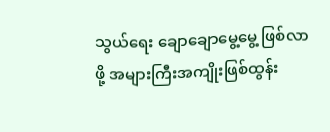သွယ်ရေး ချောချောမွေ့မွေ့ ဖြစ်လာဖို့ အများကြီးအကျိုးဖြစ်ထွန်း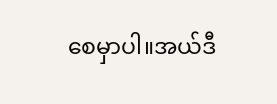စေမှာပါ။အယ်ဒီ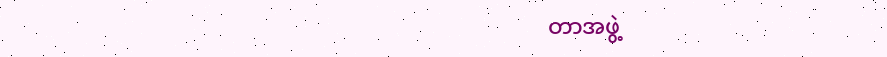တာအဖွဲ့